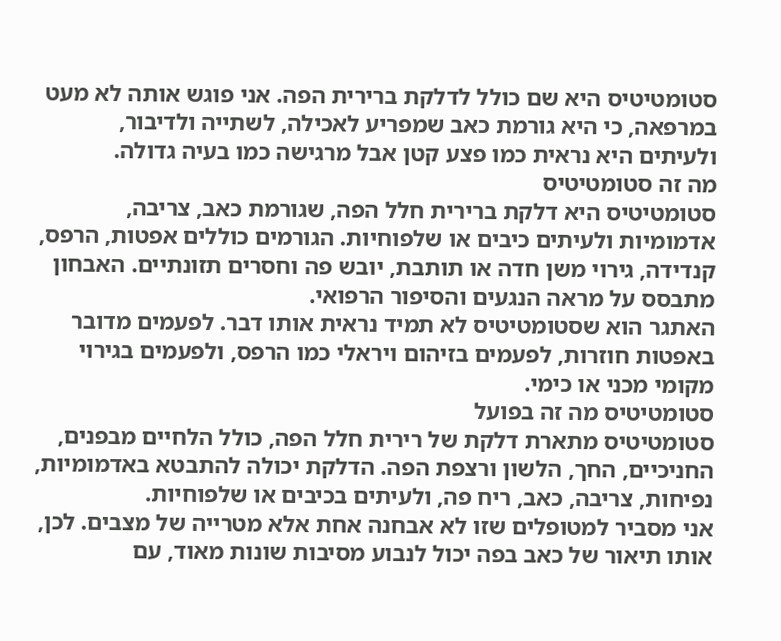סטומטיטיס היא שם כולל לדלקת ברירית הפה. אני פוגש אותה לא מעט במרפאה, כי היא גורמת כאב שמפריע לאכילה, לשתייה ולדיבור, ולעיתים היא נראית כמו פצע קטן אבל מרגישה כמו בעיה גדולה.
מה זה סטומטיטיס
סטומטיטיס היא דלקת ברירית חלל הפה, שגורמת כאב, צריבה, אדמומיות ולעיתים כיבים או שלפוחיות. הגורמים כוללים אפטות, הרפס, קנדידה, גירוי משן חדה או תותבת, יובש פה וחסרים תזונתיים. האבחון מתבסס על מראה הנגעים והסיפור הרפואי.
האתגר הוא שסטומטיטיס לא תמיד נראית אותו דבר. לפעמים מדובר באפטות חוזרות, לפעמים בזיהום ויראלי כמו הרפס, ולפעמים בגירוי מקומי מכני או כימי.
סטומטיטיס מה זה בפועל
סטומטיטיס מתארת דלקת של רירית חלל הפה, כולל הלחיים מבפנים, החניכיים, החך, הלשון ורצפת הפה. הדלקת יכולה להתבטא באדמומיות, נפיחות, צריבה, כאב, ריח פה, ולעיתים בכיבים או שלפוחיות.
אני מסביר למטופלים שזו לא אבחנה אחת אלא מטרייה של מצבים. לכן, אותו תיאור של כאב בפה יכול לנבוע מסיבות שונות מאוד, עם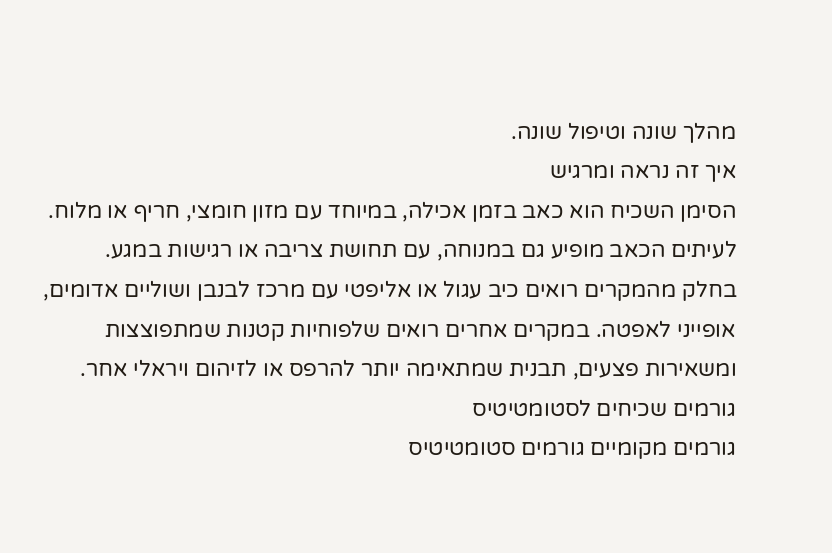מהלך שונה וטיפול שונה.
איך זה נראה ומרגיש
הסימן השכיח הוא כאב בזמן אכילה, במיוחד עם מזון חומצי, חריף או מלוח. לעיתים הכאב מופיע גם במנוחה, עם תחושת צריבה או רגישות במגע.
בחלק מהמקרים רואים כיב עגול או אליפטי עם מרכז לבנבן ושוליים אדומים, אופייני לאפטה. במקרים אחרים רואים שלפוחיות קטנות שמתפוצצות ומשאירות פצעים, תבנית שמתאימה יותר להרפס או לזיהום ויראלי אחר.
גורמים שכיחים לסטומטיטיס
גורמים מקומיים גורמים סטומטיטיס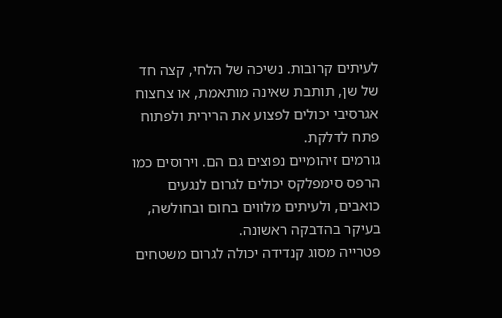לעיתים קרובות. נשיכה של הלחי, קצה חד של שן, תותבת שאינה מותאמת, או צחצוח אגרסיבי יכולים לפצוע את הרירית ולפתוח פתח לדלקת.
גורמים זיהומיים נפוצים גם הם. וירוסים כמו הרפס סימפלקס יכולים לגרום לנגעים כואבים, ולעיתים מלווים בחום ובחולשה, בעיקר בהדבקה ראשונה.
פטרייה מסוג קנדידה יכולה לגרום משטחים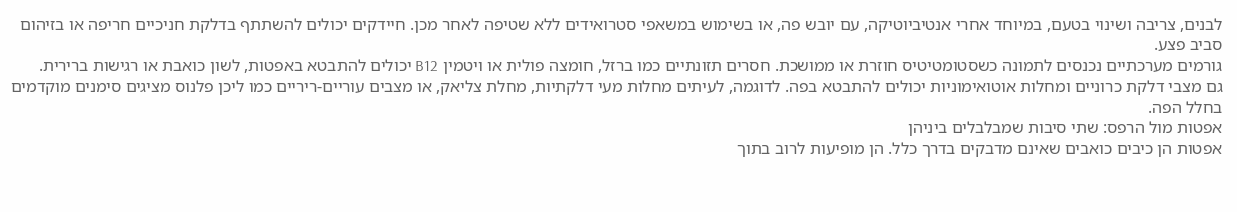לבנים, צריבה ושינוי בטעם, במיוחד אחרי אנטיביוטיקה, עם יובש פה, או בשימוש במשאפי סטרואידים ללא שטיפה לאחר מכן. חיידקים יכולים להשתתף בדלקת חניכיים חריפה או בזיהום סביב פצע.
גורמים מערכתיים נכנסים לתמונה כשסטומטיטיס חוזרת או ממושכת. חסרים תזונתיים כמו ברזל, חומצה פולית או ויטמין B12 יכולים להתבטא באפטות, לשון כואבת או רגישות ברירית.
גם מצבי דלקת כרוניים ומחלות אוטואימוניות יכולים להתבטא בפה. לדוגמה, לעיתים מחלות מעי דלקתיות, מחלת צליאק, או מצבים עוריים-ריריים כמו ליכן פלנוס מציגים סימנים מוקדמים בחלל הפה.
אפטות מול הרפס: שתי סיבות שמבלבלים ביניהן
אפטות הן כיבים כואבים שאינם מדבקים בדרך כלל. הן מופיעות לרוב בתוך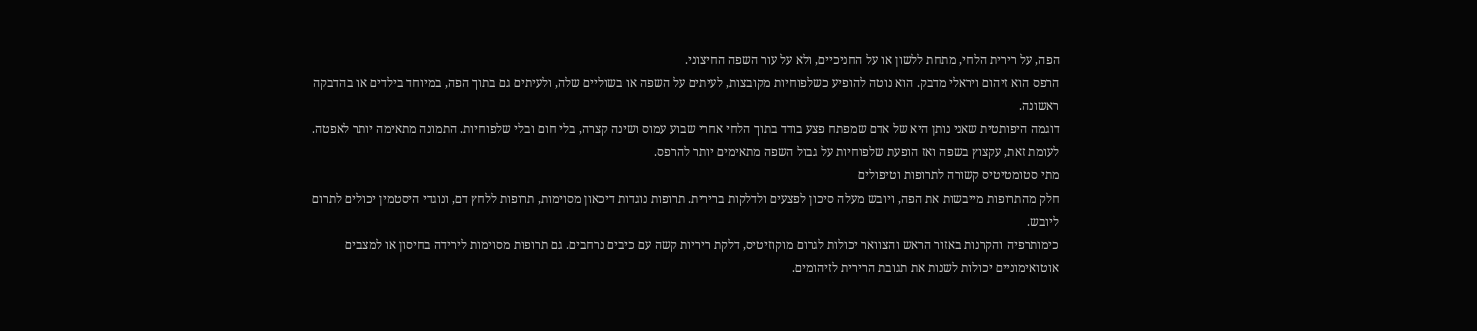הפה, על רירית הלחי, מתחת ללשון או על החניכיים, ולא על עור השפה החיצוני.
הרפס הוא זיהום ויראלי מדבק. הוא נוטה להופיע כשלפוחיות מקובצות, לעיתים על השפה או בשוליים שלה, ולעיתים גם בתוך הפה, במיוחד בילדים או בהדבקה ראשונה.
דוגמה היפותטית שאני נותן היא של אדם שמפתח פצע בודד בתוך הלחי אחרי שבוע עמוס ושינה קצרה, בלי חום ובלי שלפוחיות. התמונה מתאימה יותר לאפטה. לעומת זאת, עקצוץ בשפה ואז הופעת שלפוחיות על גבול השפה מתאימים יותר להרפס.
מתי סטומטיטיס קשורה לתרופות וטיפולים
חלק מהתרופות מייבשות את הפה, ויובש מעלה סיכון לפצעים ולדלקות ברירית. תרופות נוגדות דיכאון מסוימות, תרופות ללחץ דם, ונוגדי היסטמין יכולים לתרום ליובש.
כימותרפיה והקרנות באזור הראש והצוואר יכולות לגרום מוקוזיטיס, דלקת ריריות קשה עם כיבים נרחבים. גם תרופות מסוימות לירידה בחיסון או למצבים אוטואימוניים יכולות לשנות את תגובת הרירית לזיהומים.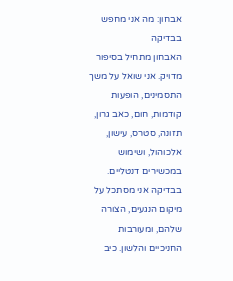אבחון: מה אני מחפש בבדיקה
האבחון מתחיל בסיפור מדויק. אני שואל על משך התסמינים, הופעות קודמות, חום, כאב גרון, תזונה, סטרס, עישון, אלכוהול, ושימוש במכשירים דנטליים.
בבדיקה אני מסתכל על מיקום הנגעים, הצורה שלהם, ומעורבות החניכיים והלשון. כיב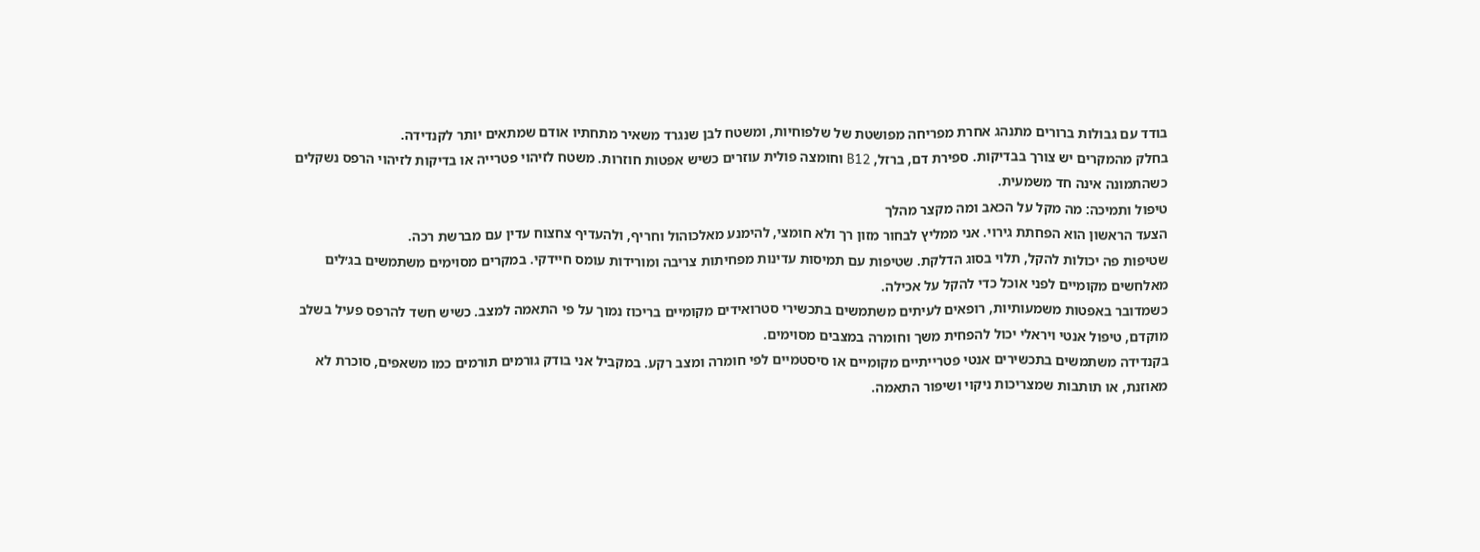בודד עם גבולות ברורים מתנהג אחרת מפריחה מפושטת של שלפוחיות, ומשטח לבן שנגרד משאיר מתחתיו אודם שמתאים יותר לקנדידה.
בחלק מהמקרים יש צורך בבדיקות. ספירת דם, ברזל, B12 וחומצה פולית עוזרים כשיש אפטות חוזרות. משטח לזיהוי פטרייה או בדיקות לזיהוי הרפס נשקלים כשהתמונה אינה חד משמעית.
טיפול ותמיכה: מה מקל על הכאב ומה מקצר מהלך
הצעד הראשון הוא הפחתת גירוי. אני ממליץ לבחור מזון רך ולא חומצי, להימנע מאלכוהול וחריף, ולהעדיף צחצוח עדין עם מברשת רכה.
שטיפות פה יכולות להקל, תלוי בסוג הדלקת. שטיפות עם תמיסות עדינות מפחיתות צריבה ומורידות עומס חיידקי. במקרים מסוימים משתמשים בג׳לים מאלחשים מקומיים לפני אוכל כדי להקל על אכילה.
כשמדובר באפטות משמעותיות, רופאים לעיתים משתמשים בתכשירי סטרואידים מקומיים בריכוז נמוך על פי התאמה למצב. כשיש חשד להרפס פעיל בשלב מוקדם, טיפול אנטי ויראלי יכול להפחית משך וחומרה במצבים מסוימים.
בקנדידה משתמשים בתכשירים אנטי פטרייתיים מקומיים או סיסטמיים לפי חומרה ומצב רקע. במקביל אני בודק גורמים תורמים כמו משאפים, סוכרת לא מאוזנת, או תותבות שמצריכות ניקוי ושיפור התאמה.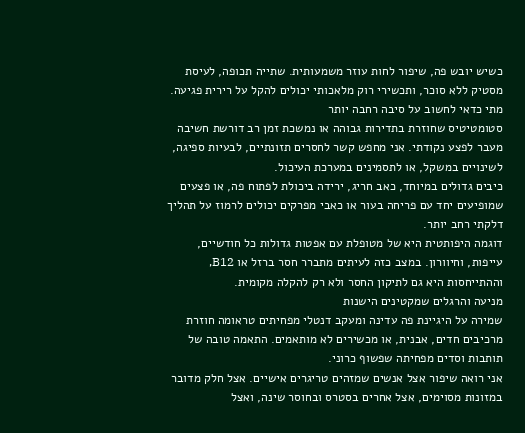כשיש יובש פה, שיפור לחות עוזר משמעותית. שתייה תכופה, לעיסת מסטיק ללא סוכר, ותכשירי רוק מלאכותי יכולים להקל על רירית פגיעה.
מתי כדאי לחשוב על סיבה רחבה יותר
סטומטיטיס שחוזרת בתדירות גבוהה או נמשכת זמן רב דורשת חשיבה מעבר לפצע נקודתי. אני מחפש קשר לחסרים תזונתיים, לבעיות ספיגה, לשינויים במשקל, או לתסמינים במערכת העיכול.
כיבים גדולים במיוחד, כאב חריג, ירידה ביכולת לפתוח פה, או פצעים שמופיעים יחד עם פריחה בעור או כאבי מפרקים יכולים לרמוז על תהליך דלקתי רחב יותר.
דוגמה היפותטית היא של מטופלת עם אפטות גדולות כל חודשיים, עייפות, וחיוורון. במצב כזה לעיתים מתברר חסר ברזל או B12, וההתייחסות היא גם לתיקון החסר ולא רק להקלה מקומית.
מניעה והרגלים שמקטינים הישנות
שמירה על היגיינת פה עדינה ומעקב דנטלי מפחיתים טראומה חוזרת מרכיבים חדים, אבנית, או מכשירים לא מותאמים. התאמה טובה של תותבות וסדים מפחיתה שפשוף כרוני.
אני רואה שיפור אצל אנשים שמזהים טריגרים אישיים. אצל חלק מדובר במזונות מסוימים, אצל אחרים בסטרס ובחוסר שינה, ואצל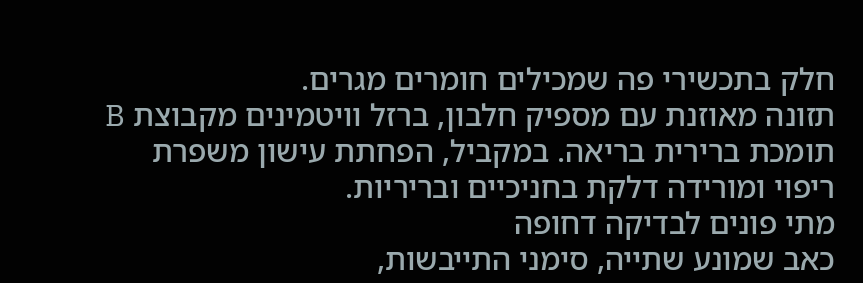חלק בתכשירי פה שמכילים חומרים מגרים.
תזונה מאוזנת עם מספיק חלבון, ברזל וויטמינים מקבוצת B תומכת ברירית בריאה. במקביל, הפחתת עישון משפרת ריפוי ומורידה דלקת בחניכיים ובריריות.
מתי פונים לבדיקה דחופה
כאב שמונע שתייה, סימני התייבשות,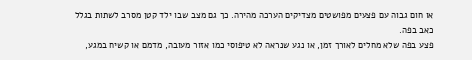או חום גבוה עם פצעים מפושטים מצדיקים הערכה מהירה. כך גם מצב שבו ילד קטן מסרב לשתות בגלל כאב בפה.
פצע בפה שלא מחלים לאורך זמן, או נגע שנראה לא טיפוסי כמו אזור מעובה, מדמם או קשיח במגע,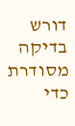דורש בדיקה מסודרת כדי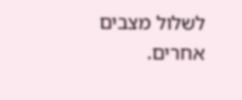לשלול מצבים אחרים.